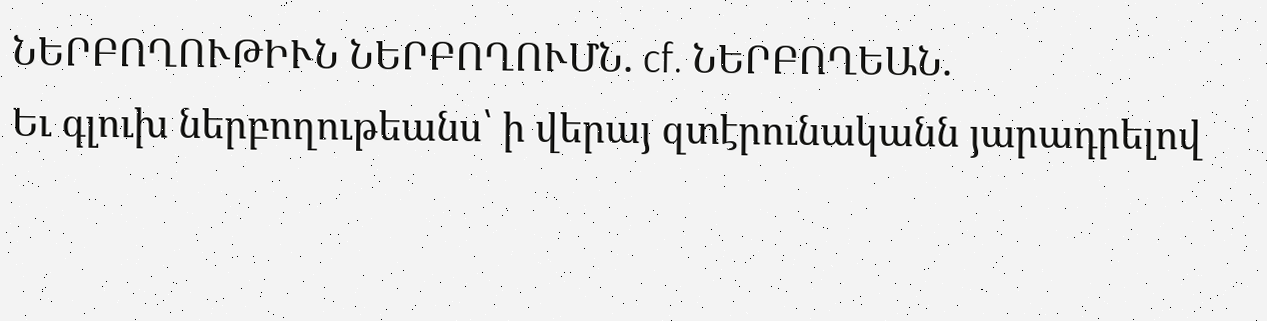ՆԵՐԲՈՂՈՒԹԻՒՆ ՆԵՐԲՈՂՈՒՄՆ. cf. ՆԵՐԲՈՂԵԱՆ.
Եւ գլուխ ներբողութեանս՝ ի վերայ զտէրունականն յարադրելով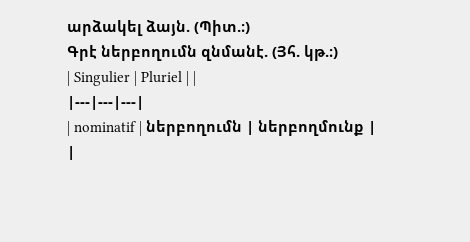արձակել ձայն. (Պիտ.։)
Գրէ ներբողումն զնմանէ. (Յհ. կթ.։)
| Singulier | Pluriel | |
|---|---|---|
| nominatif | ներբողումն | ներբողմունք |
|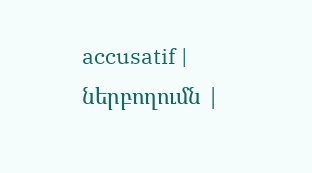accusatif | ներբողումն |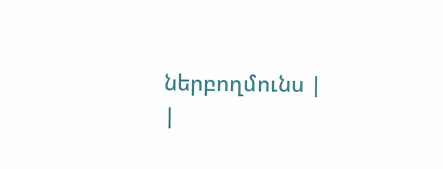ներբողմունս |
|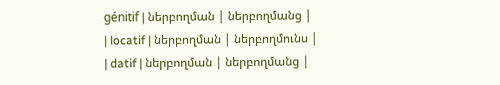génitif | ներբողման | ներբողմանց |
| locatif | ներբողման | ներբողմունս |
| datif | ներբողման | ներբողմանց |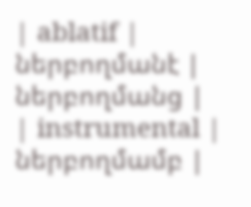| ablatif | ներբողմանէ | ներբողմանց |
| instrumental | ներբողմամբ |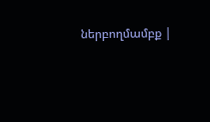ներբողմամբք |